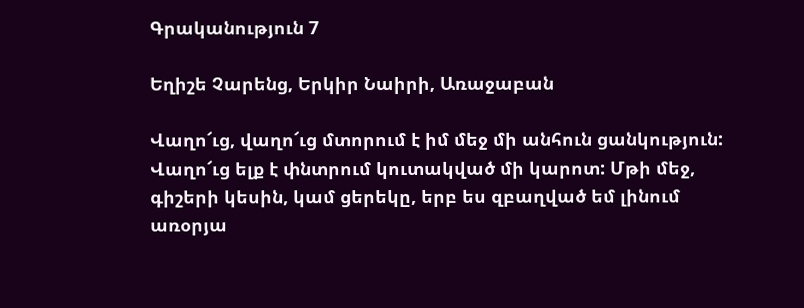Գրականություն 7

Եղիշե Չարենց, Երկիր Նաիրի, Առաջաբան

Վաղո՜ւց, վաղո՜ւց մտորում է իմ մեջ մի անհուն ցանկություն: Վաղո՜ւց ելք է փնտրում կուտակված մի կարոտ: Մթի մեջ, գիշերի կեսին, կամ ցերեկը, երբ ես զբաղված եմ լինում առօրյա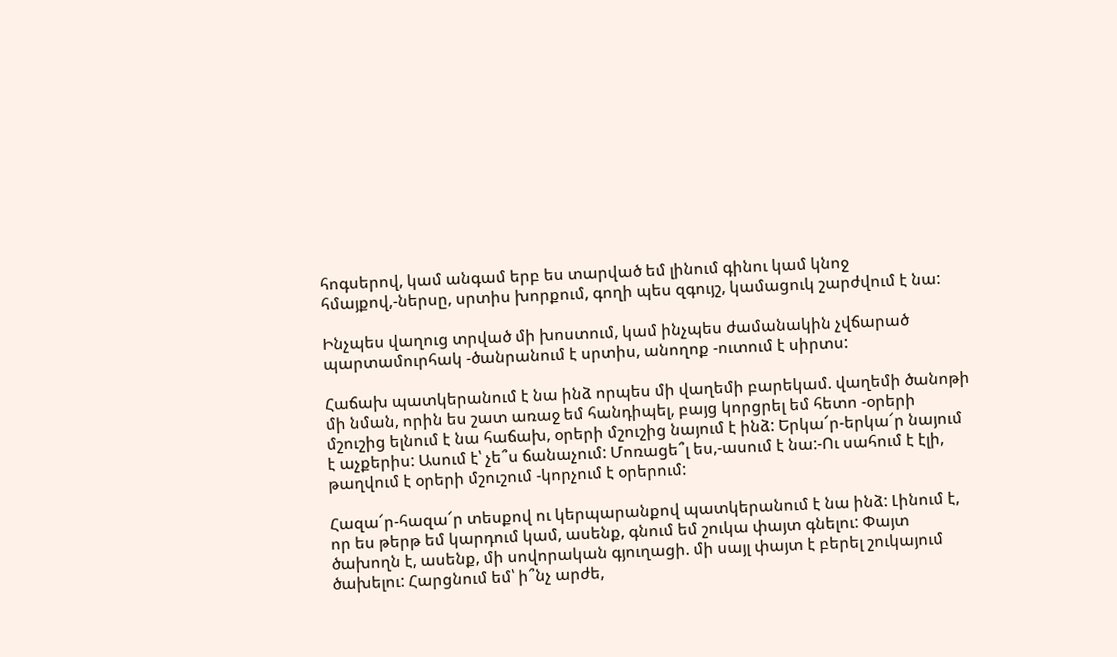հոգսերով, կամ անգամ երբ ես տարված եմ լինում գինու կամ կնոջ հմայքով,-ներսը, սրտիս խորքում, գողի պես զգույշ, կամացուկ շարժվում է նա:

Ինչպես վաղուց տրված մի խոստում, կամ ինչպես ժամանակին չվճարած պարտամուրհակ -ծանրանում է սրտիս, անողոք -ուտում է սիրտս:

Հաճախ պատկերանում է նա ինձ որպես մի վաղեմի բարեկամ. վաղեմի ծանոթի մի նման, որին ես շատ առաջ եմ հանդիպել, բայց կորցրել եմ հետո -օրերի մշուշից ելնում է նա հաճախ, օրերի մշուշից նայում է ինձ: Երկա՜ր-երկա՜ր նայում է աչքերիս: Ասում է՝ չե՞ս ճանաչում: Մոռացե՞լ ես,-ասում է նա:-Ու սահում է էլի, թաղվում է օրերի մշուշում -կորչում է օրերում:

Հազա՜ր-հազա՜ր տեսքով ու կերպարանքով պատկերանում է նա ինձ: Լինում է, որ ես թերթ եմ կարդում կամ, ասենք, գնում եմ շուկա փայտ գնելու: Փայտ ծախողն է, ասենք, մի սովորական գյուղացի. մի սայլ փայտ է բերել շուկայում ծախելու: Հարցնում եմ՝ ի՞նչ արժե,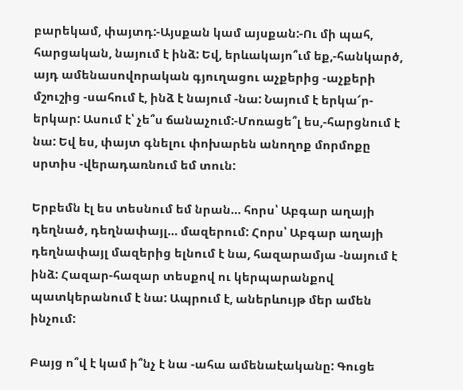բարեկամ, փայտդ:-Այսքան կամ այսքան:-Ու մի պահ, հարցական, նայում է ինձ: Եվ, երևակայո՞ւմ եք,-հանկարծ, այդ ամենասովորական գյուղացու աչքերից -աչքերի մշուշից -սահում է, ինձ է նայում -նա: Նայում է երկա՜ր-երկար: Ասում է՝ չե՞ս ճանաչում:-Մոռացե՞լ ես,-հարցնում է նա: Եվ ես, փայտ գնելու փոխարեն անողոք մորմոքը սրտիս -վերադառնում եմ տուն:

Երբեմն էլ ես տեսնում եմ նրան… հորս՝ Աբգար աղայի դեղնած, դեղնափայլ… մազերում: Հորս՝ Աբգար աղայի դեղնափայլ մազերից ելնում է նա, հազարամյա -նայում է ինձ: Հազար-հազար տեսքով ու կերպարանքով պատկերանում է նա: Ապրում է, աներևույթ մեր ամեն ինչում:

Բայց ո՞վ է կամ ի՞նչ է նա -ահա ամենաէականը: Գուցե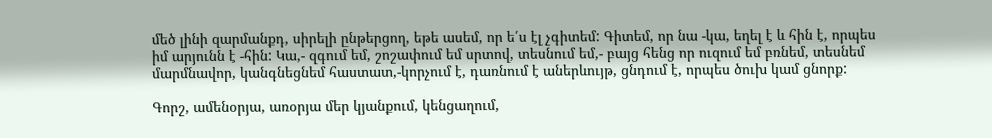մեծ լինի զարմանքդ, սիրելի ընթերցող, եթե ասեմ, որ ե՛ս էլ չգիտեմ: Գիտեմ, որ նա -կա, եղել է և հին է, որպես իմ արյունն է -հին: Կա,- զգում եմ, շոշափում եմ սրտով, տեսնում եմ,- բայց հենց որ ուզում եմ բռնեմ, տեսնեմ մարմնավոր, կանգնեցնեմ հաստատ,-կորչում է, դառնում է աներևույթ, ցնդում է, որպես ծուխ կամ ցնորք:

Գորշ, ամենօրյա, առօրյա մեր կյանքում, կենցաղում,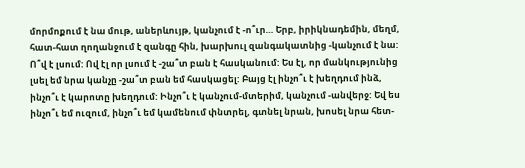մորմոքում է նա մութ, աներևույթ, կանչում է -ո՞ւր… Երբ, իրիկնադեմին, մեղմ, հատ-հատ ղողանջում է զանգը հին, խարխուլ զանգակատնից -կանչում է նա: Ո՞վ է լսում: Ով էլ որ լսում է -շա՞տ բան է հասկանում: Ես էլ, որ մանկությունից լսել եմ նրա կանչը -շա՞տ բան եմ հասկացել: Բայց էլ ինչո՞ւ է խեղդում ինձ, ինչո՞ւ է կարոտը խեղդում: Ինչո՞ւ է կանչում-մտերիմ, կանչում -անվերջ: Եվ ես ինչո՞ւ եմ ուզում, ինչո՞ւ եմ կամենում փնտրել, գտնել նրան, խոսել նրա հետ-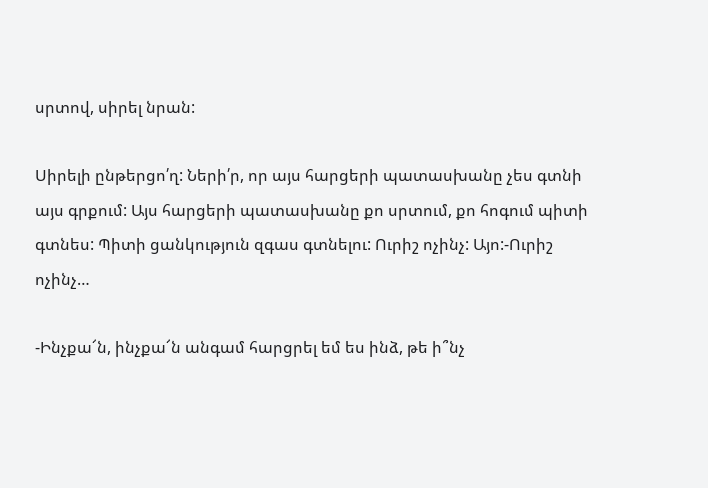սրտով, սիրել նրան:

Սիրելի ընթերցո՛ղ: Ների՛ր, որ այս հարցերի պատասխանը չես գտնի այս գրքում: Այս հարցերի պատասխանը քո սրտում, քո հոգում պիտի գտնես: Պիտի ցանկություն զգաս գտնելու: Ուրիշ ոչինչ: Այո:-Ուրիշ ոչինչ…

-Ինչքա՜ն, ինչքա՜ն անգամ հարցրել եմ ես ինձ, թե ի՞նչ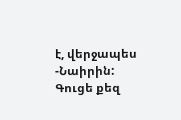է, վերջապես -Նաիրին: Գուցե քեզ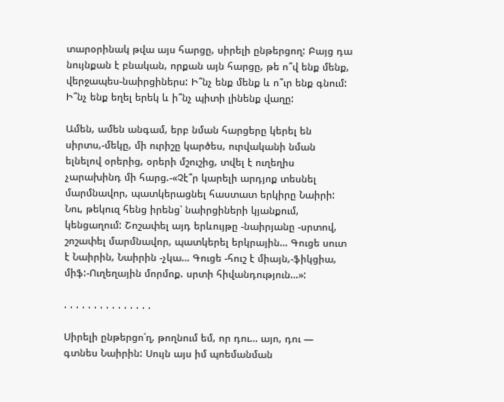տարօրինակ թվա այս հարցը, սիրելի ընթերցող: Բայց դա նույնքան է բնական, որքան այն հարցը, թե ո՞վ ենք մենք, վերջապես-նաիրցիներս: Ի՞նչ ենք մենք և ո՞ւր ենք գնում: Ի՞նչ ենք եղել երեկ և ի՞նչ պիտի լինենք վաղը:

Ամեն, ամեն անգամ, երբ նման հարցերը կերել են սիրտս,-մեկը, մի ուրիշը կարծես, ուրվականի նման ելնելով օրերից, օրերի մշուշից, տվել է ուղեղիս չարախինդ մի հարց.-«Չէ՞ր կարելի արդյոք տեսնել մարմնավոր, պատկերացնել հաստատ երկիրը Նաիրի: Նու, թեկուզ հենց իրենց՝ նաիրցիների կյանքում, կենցաղում: Շոշափել այդ երևույթը -նաիրյանը -սրտով, շոշափել մարմնավոր, պատկերել երկրային… Գուցե սուտ է Նաիրին, Նաիրին -չկա… Գուցե -հուշ է միայն,-ֆիկցիա, միֆ:-Ուղեղային մորմոք. սրտի հիվանդություն…»:

. . . . . . . . . . . . . . .

Սիրելի ընթերցո՛ղ, թողնում եմ, որ դու… այո, դու — գտնես Նաիրին: Սույն այս իմ պոեմանման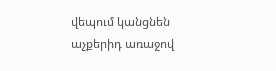վեպում կանցնեն աչքերիդ առաջով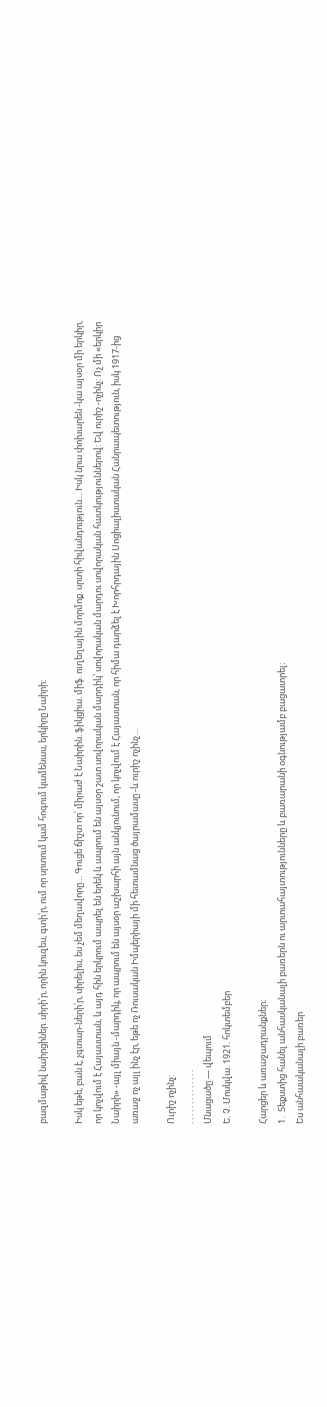բազմաթիվ նաիրցիներ. սիրի՛ր, որին կուզես, գտի՛ր, ում որ սրտում կամ հոգում կամենաս, երկիրը Նաիրի:

Իսկ եթե, բան է, չգտար-ների՛ր, սիրելիս, ես չեմ մեղավորը… Գուցե ճիշտ որ՝ միրաժ է Նաիրին. ֆիկցիա. միֆ. ուղեղային մորմոք. սրտի հիվանդություն… Իսկ նրա փոխարեն -կա այսօր մի երկիր, որ կոչվում է Հայաստան, և այդ հին երկրում ապրել են երեկ և ապրում են այսօր շատ սովորական մարդիկ՝ սովորական մարդու սովորական հատկություններով: Եվ ուրիշ -ոչինչ: Ոչ մի «երկիր Նաիրի» -այլ միայն -մարդիկ, որ ապրում են այսօր աշխարհի այն անկյունում, որ կոչվում է Հայաստան, որ հիմա դարձել է Խորհրդային Սոցիալիստական Հանրապետություն, իսկ 1917-ից առաջ ոչ այլ ինչ էր, եթե ոչ Ռուսական Իմպերիայի մի հետամնաց ծայրամասը -և ուրիշ ոչինչ…

Ուրիշ ոչինչ:
. . . . . . . . . . . . . .
Մնացածը — վեպում
Ե. Չ. Մոսկվա. 1921. հոկտեմբեր

Հարցեր և առաջադրանքներ։
1․ Տեքստից հանել անհասկանալի բառերն ու արտահայտությունները և բառարանի օգնությամբ բացատրել։
Ես անհաականալի բառեր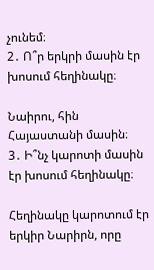չունեմ։
2․ Ո՞ր երկրի մասին էր խոսում հեղինակը։

Նաիրու, հին Հայաստանի մասին։
3․ Ի՞նչ կարոտի մասին էր խոսում հեղինակը։

Հեղինակը կարոտում էր երկիր Նարիրն, որը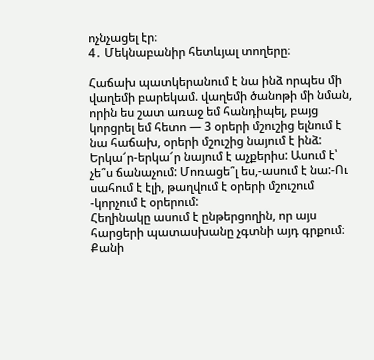ոչնչացել էր։
4․ Մեկնաբանիր հետևյալ տողերը։

Հաճախ պատկերանում է նա ինձ որպես մի վաղեմի բարեկամ. վաղեմի ծանոթի մի նման, որին ես շատ առաջ եմ հանդիպել, բայց կորցրել եմ հետո — 3 օրերի մշուշից ելնում է նա հաճախ, օրերի մշուշից նայում է ինձ: Երկա՜ր-երկա՜ր նայում է աչքերիս: Ասում է՝ չե՞ս ճանաչում: Մոռացե՞լ ես,-ասում է նա:-Ու սահում է էլի, թաղվում է օրերի մշուշում -կորչում է օրերում:
Հեղինակը ասում է ընթերցողին, որ այս հարցերի պատասխանը չգտնի այդ գրքում։ Քանի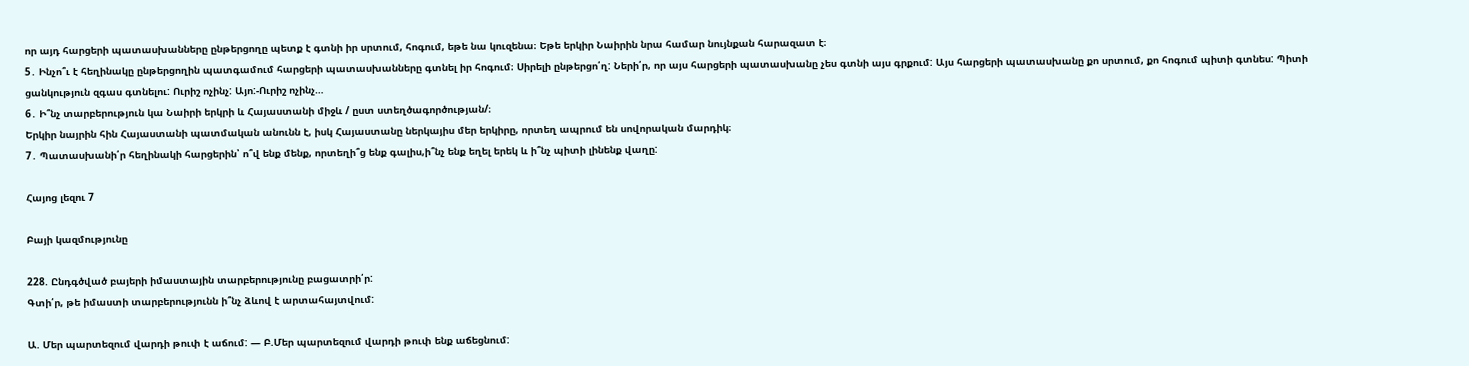որ այդ հարցերի պատասխանները ընթերցողը պետք է գտնի իր սրտում, հոգում, եթե նա կուզենա։ Եթե երկիր Նաիրին նրա համար նույնքան հարազատ է։
5․ Ինչո՞ւ է հեղինակը ընթերցողին պատգամում հարցերի պատասխանները գտնել իր հոգում։ Սիրելի ընթերցո՛ղ: Ների՛ր, որ այս հարցերի պատասխանը չես գտնի այս գրքում: Այս հարցերի պատասխանը քո սրտում, քո հոգում պիտի գտնես: Պիտի ցանկություն զգաս գտնելու: Ուրիշ ոչինչ: Այո:-Ուրիշ ոչինչ…
6․ Ի՞նչ տարբերություն կա Նաիրի երկրի և Հայաստանի միջև / ըստ ստեղծագործության/։
Երկիր նայրին հին Հայաստանի պատմական անունն է, իսկ Հայաստանը ներկայիս մեր երկիրը, որտեղ ապրում են սովորական մարդիկ։
7․ Պատասխանի՛ր հեղինակի հարցերին՝ ո՞վ ենք մենք, որտեղի՞ց ենք գալիս,ի՞նչ ենք եղել երեկ և ի՞նչ պիտի լինենք վաղը:

Հայոց լեզու 7

Բայի կազմությունը

228. Ընդգծված բայերի իմաստային տարբերությունը բացատրի՛ր:
Գտի՛ր, թե իմաստի տարբերությունն ի՞նչ ձևով է արտահայտվում:

Ա. Մեր պարտեզում վարդի թուփ է աճում: — Բ.Մեր պարտեզում վարդի թուփ ենք աճեցնում: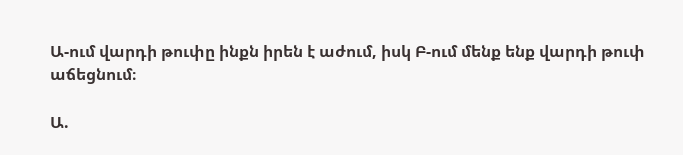Ա-ում վարդի թուփը ինքն իրեն է աժում, իսկ Բ-ում մենք ենք վարդի թուփ աճեցնում։

Ա.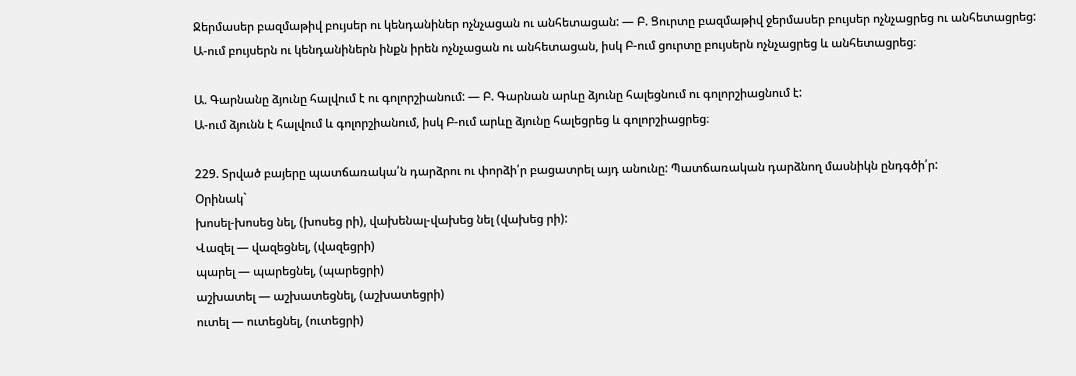Ջերմասեր բազմաթիվ բույսեր ու կենդանիներ ոչնչացան ու անհետացան: — Բ. Ցուրտը բազմաթիվ ջերմասեր բույսեր ոչնչացրեց ու անհետացրեց:
Ա-ում բույսերն ու կենդանիներն ինքն իրեն ոչնչացան ու անհետացան, իսկ Բ-ում ցուրտը բույսերն ոչնչացրեց և անհետացրեց։

Ա. Գարնանը ձյունը հալվում է ու գոլորշիանում: — Բ. Գարնան արևը ձյունը հալեցնում ու գոլորշիացնում է:
Ա-ում ձյունն է հալվում և գոլորշիանում, իսկ Բ-ում արևը ձյունը հալեցրեց և գոլորշիացրեց։

229. Տրված բայերը պատճառակա՛ն դարձրու ու փորձի՛ր բացատրել այդ անունը: Պատճառական դարձնող մասնիկն ընդգծի՛ր:
Օրինակ`
խոսել-խոսեց նել, (խոսեց րի), վախենալ-վախեց նել (վախեց րի):
Վազել — վազեցնել, (վազեցրի)
պարել — պարեցնել, (պարեցրի)
աշխատել — աշխատեցնել, (աշխատեցրի)
ուտել — ուտեցնել, (ուտեցրի)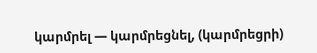կարմրել — կարմրեցնել, (կարմրեցրի)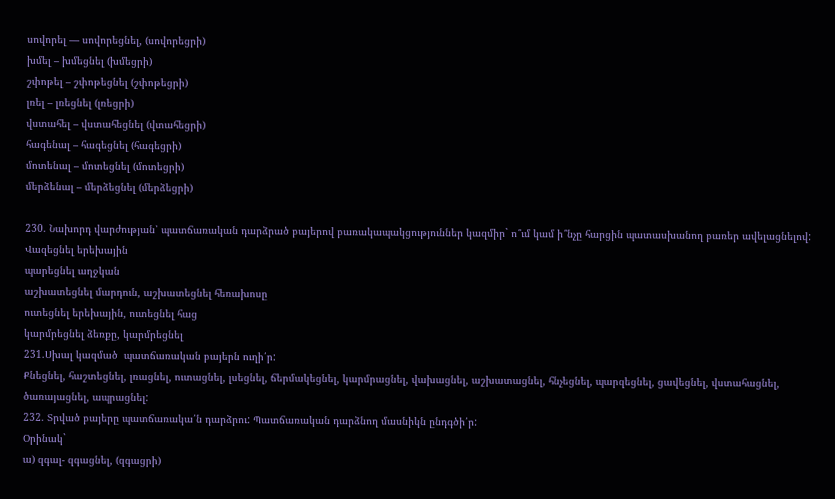սովորել — սովորեցնել, (սովորեցրի)
խմել – խմեցնել (խմեցրի)
շփոթել – շփոթեցնել (շփոթեցրի)
լռել – լռեցնել (լռեցրի)
վստահել – վստահեցնել (վտահեցրի)
հագենալ – հագեցնել (հագեցրի)
մոտենալ – մոտեցնել (մոտեցրի)
մերձենալ – մերձեցնել (մերձեցրի)

230. Նախորդ վարժության՝ պատճառական դարձրած բայերով բառակապակցություններ կազմիր` ո՞ւմ կամ ի՞նչը հարցին պատասխանող բառեր ավելացնելով:
Վազեցնել երեխային
պարեցնել աղջկան
աշխատեցնել մարդուն, աշխատեցնել հեռախոսը
ուտեցնել երեխային, ուտեցնել հաց
կարմրեցնել ձեռքը, կարմրեցնել
231.Սխալ կազմած  պատճառական բայերն ուղի՛ր:
Քնեցնել, հաշտեցնել, լռացնել, ուտացնել, լսեցնել, ճերմակեցնել, կարմրացնել, վախացնել, աշխատացնել, հնչեցնել, պարզեցնել, ցավեցնել, վստահացնել, ծառայացնել, ապրացնել:
232. Տրված բայերը պատճառակա՛ն դարձրու: Պատճառական դարձնող մասնիկն ընդգծի՛ր:
Օրինակ`
ա) զգալ- զգացնել, (զգացրի)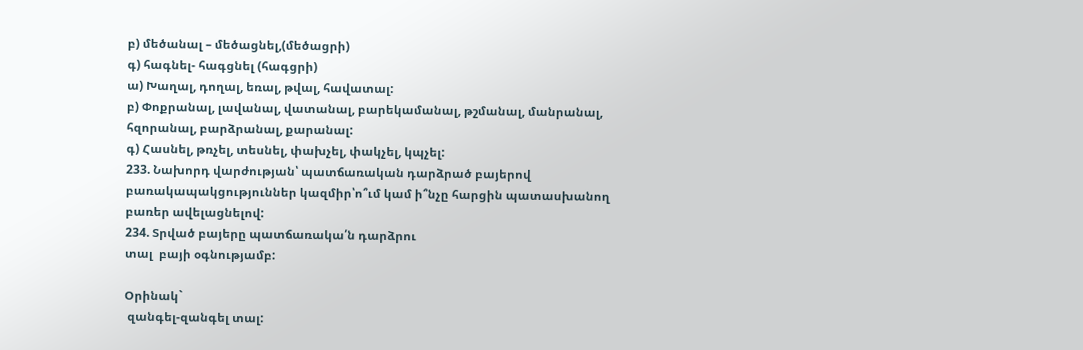բ) մեծանալ – մեծացնել,(մեծացրի)
գ) հագնել- հագցնել (հագցրի)
ա) Խաղալ, դողալ, եռալ, թվալ, հավատալ:
բ) Փոքրանալ, լավանալ, վատանալ, բարեկամանալ, թշմանալ, մանրանալ, հզորանալ, բարձրանալ, քարանալ:
գ) Հասնել, թռչել, տեսնել, փախչել, փակչել, կպչել:
233. Նախորդ վարժության՝ պատճառական դարձրած բայերով բառակապակցություններ կազմիր՝ո՞ւմ կամ ի՞նչը հարցին պատասխանող բառեր ավելացնելով:
234. Տրված բայերը պատճառակա՛ն դարձրու
տալ  բայի օգնությամբ:

Օրինակ`
 զանգել-զանգել տալ: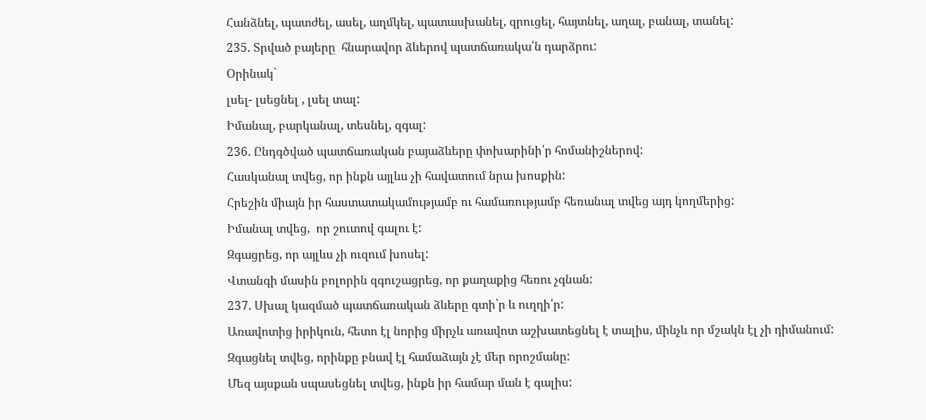Հանձնել, պատժել, ասել, աղմկել, պատասխանել, զրուցել, հայտնել, աղալ, բանալ, տանել:
235. Տրված բայերը  հնարավոր ձևերով պատճառակա՛ն դարձրու:
Օրինակ`
լսել- լսեցնել , լսել տալ:
Իմանալ, բարկանալ, տեսնել, զգալ:
236. Ընդգծված պատճառական բայաձևերը փոխարինի՛ր հոմանիշներով:
Հասկանալ տվեց, որ ինքն այլևս չի հավատում նրա խոսքին:
Հրեշին միայն իր հաստատակամությամբ ու համառությամբ հեռանալ տվեց այդ կողմերից:
Իմանալ տվեց,  որ շուտով գալու է:
Զգացրեց, որ այլևս չի ուզում խոսել:
Վտանգի մասին բոլորին զգուշացրեց, որ քաղաքից հեռու չգնան:
237. Սխալ կազմած պատճառական ձևերը գտի`ր և ուղղի՛ր:
Առավոտից իրիկուն, հետո էլ նորից միրչև առավոտ աշխատեցնել է տալիս, մինչև որ մշակն էլ չի դիմանում: Զգացնել տվեց, որինքը բնավ էլ համաձայն չէ մեր որոշմանը:
Մեզ այսքան սպասեցնել տվեց, ինքն իր համար ման է գալիս: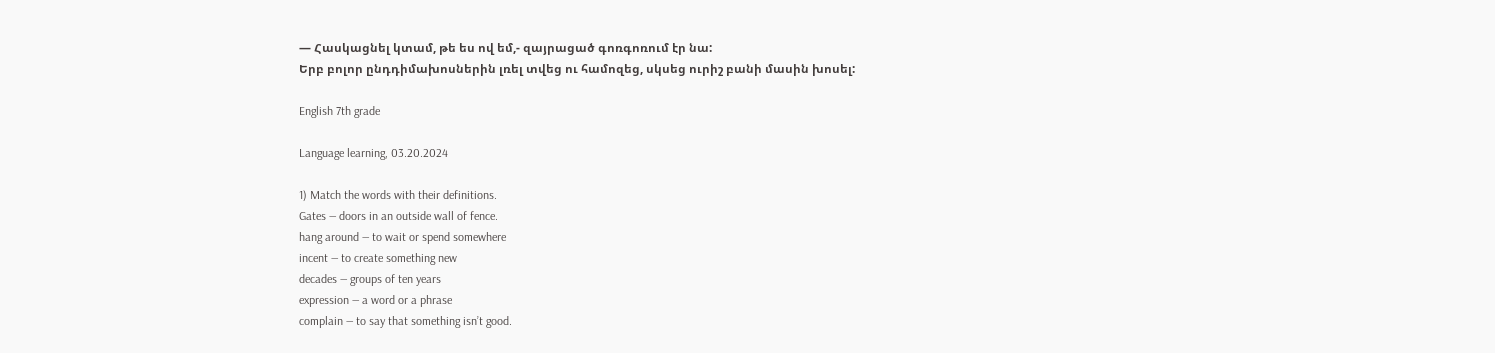— Հասկացնել կտամ, թե ես ով եմ,- զայրացած գոռգոռում էր նա:
Երբ բոլոր ընդդիմախոսներին լռել տվեց ու համոզեց, սկսեց ուրիշ բանի մասին խոսել:

English 7th grade

Language learning, 03.20.2024

1) Match the words with their definitions.
Gates — doors in an outside wall of fence.
hang around — to wait or spend somewhere
incent — to create something new
decades — groups of ten years
expression — a word or a phrase
complain — to say that something isn’t good.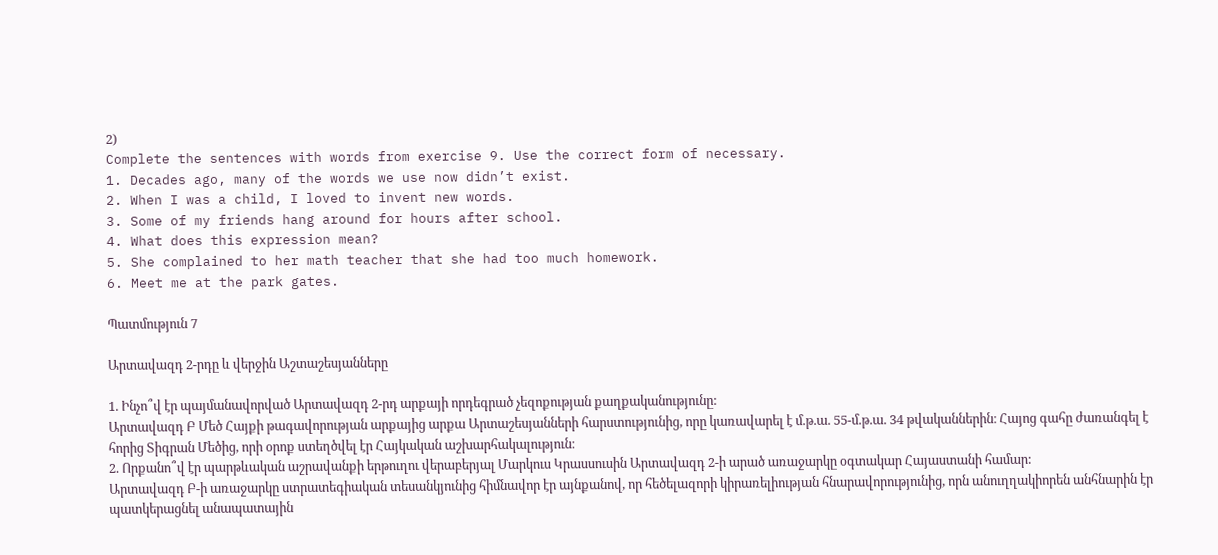2)
Complete the sentences with words from exercise 9. Use the correct form of necessary.
1. Decades ago, many of the words we use now didn’t exist.
2. When I was a child, I loved to invent new words.
3. Some of my friends hang around for hours after school.
4. What does this expression mean?
5. She complained to her math teacher that she had too much homework.
6. Meet me at the park gates.

Պատմություն 7

Արտավազդ 2-րդը և վերջին Աշտաշեսյանները

1. Ինչո՞վ էր պայմանավորված Արտավազդ 2-րդ արքայի որդեգրած չեզոքության քաղքականությունը:
Արտավազդ Բ Մեծ Հայքի թագավորության արքայից արքա Արտաշեսյանների հարստությունից, որը կառավարել է մ.թ.ա. 55-մ.թ.ա. 34 թվականներին։ Հայոց գահը ժառանգել է հորից Տիգրան Մեծից, որի օրոք ստեղծվել էր Հայկական աշխարհակալություն։
2. Որքանո՞վ էր պարթևական աշրավանքի երթուղու վերաբերյալ Մարկուս Կրասսուսին Արտավազդ 2-ի արած առաջարկը օգտակար Հայաստանի համար:
Արտավազդ Բ-ի առաջարկը ստրատեգիական տեսանկյունից հիմնավոր էր այնքանով, որ հեծելազորի կիրառելիության հնարավորությունից, որն անուղղակիորեն անհնարին էր պատկերացնել անապատային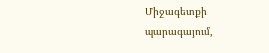Միջագետքի պարագայում,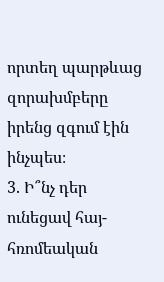որտեղ պարթևաց զորախմբերը իրենց զգում էին ինչպես։
3. Ի՞նչ դեր ունեցավ հայ-հռոմեական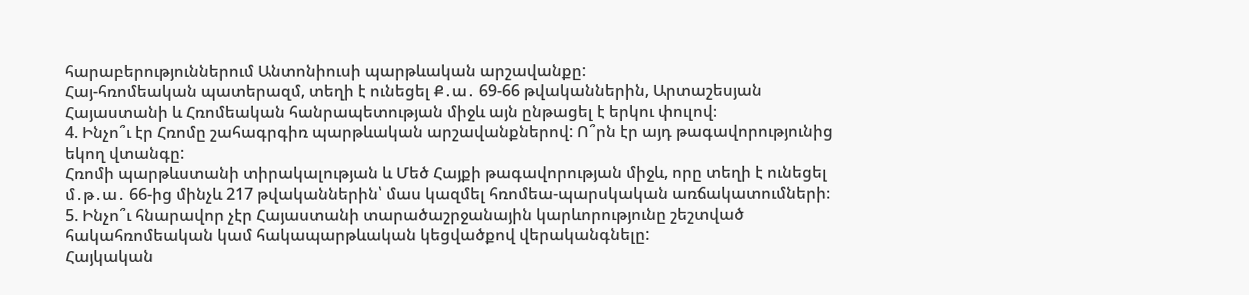հարաբերություններում Անտոնիուսի պարթևական արշավանքը:
Հայ-հռոմեական պատերազմ, տեղի է ունեցել Ք․ա․ 69-66 թվականներին, Արտաշեսյան Հայաստանի և Հռոմեական հանրապետության միջև այն ընթացել է երկու փուլով։
4. Ինչո՞ւ էր Հռոմը շահագրգիռ պարթևական արշավանքներով: Ո՞րն էր այդ թագավորությունից եկող վտանգը:
Հռոմի պարթևստանի տիրակալության և Մեծ Հայքի թագավորության միջև, որը տեղի է ունեցել մ․թ․ա․ 66-ից մինչև 217 թվականներին՝ մաս կազմել հռոմեա-պարսկական առճակատումների։
5. Ինչո՞ւ հնարավոր չէր Հայաստանի տարածաշրջանային կարևորությունը շեշտված հակահռոմեական կամ հակապարթևական կեցվածքով վերականգնելը:
Հայկական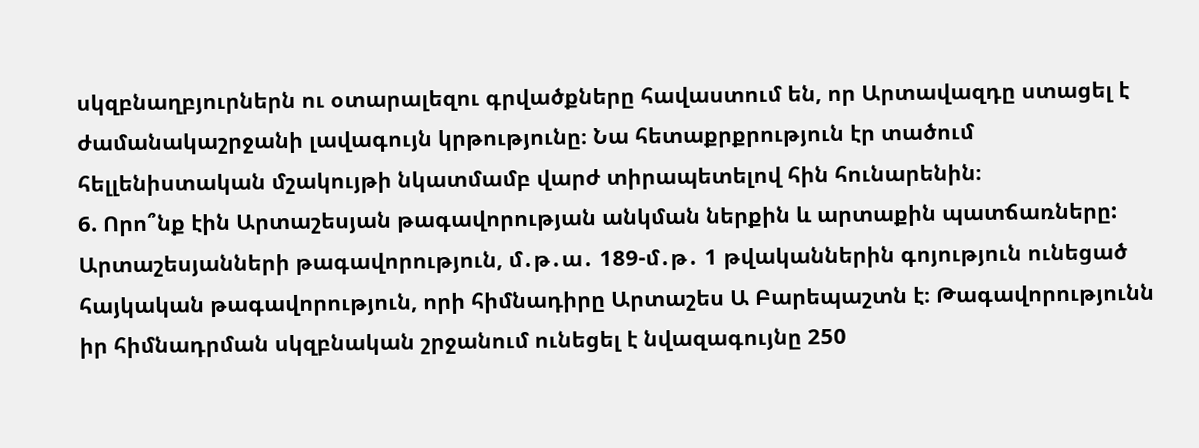սկզբնաղբյուրներն ու օտարալեզու գրվածքները հավաստում են, որ Արտավազդը ստացել է ժամանակաշրջանի լավագույն կրթությունը։ Նա հետաքրքրություն էր տածում հելլենիստական մշակույթի նկատմամբ վարժ տիրապետելով հին հունարենին։
6. Որո՞նք էին Արտաշեսյան թագավորության անկման ներքին և արտաքին պատճառները:
Արտաշեսյանների թագավորություն, մ․թ․ա․ 189-մ․թ․ 1 թվականներին գոյություն ունեցած հայկական թագավորություն, որի հիմնադիրը Արտաշես Ա Բարեպաշտն է։ Թագավորությունն իր հիմնադրման սկզբնական շրջանում ունեցել է նվազագույնը 250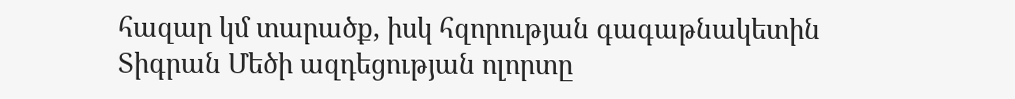հազար կմ տարածք, իսկ հզորության գագաթնակետին Տիգրան Մեծի ազդեցության ոլորտը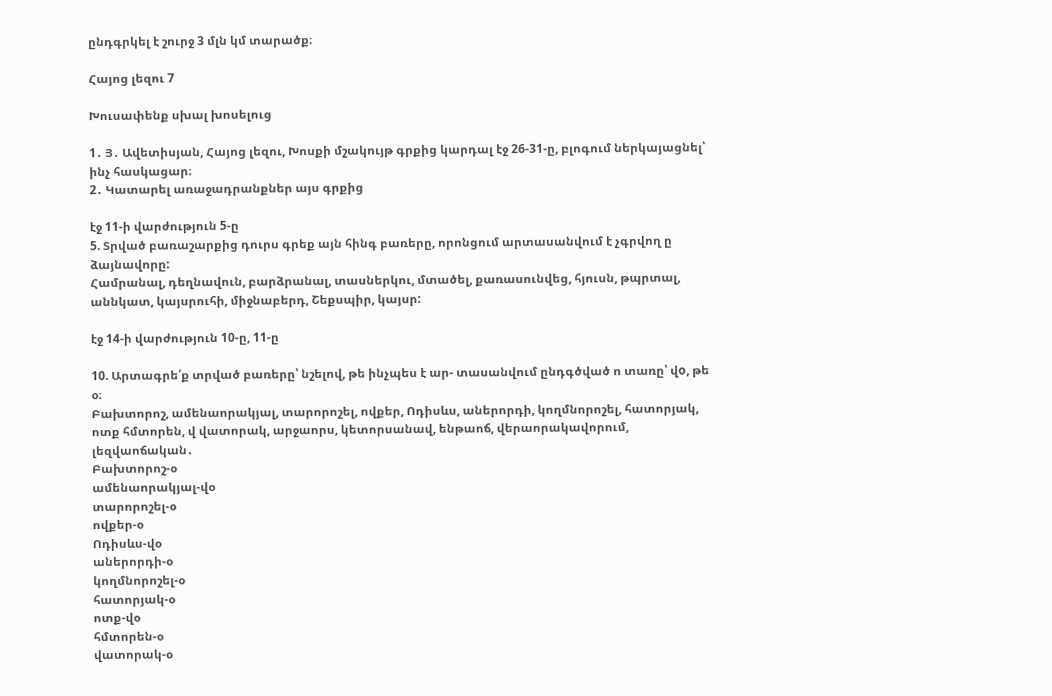ընդգրկել է շուրջ 3 մլն կմ տարածք։

Հայոց լեզու 7

Խուսափենք սխալ խոսելուց

1․ Յ․ Ավետիսյան, Հայոց լեզու, Խոսքի մշակույթ գրքից կարդալ էջ 26-31-ը, բլոգում ներկայացնել՝ ինչ հասկացար։
2․ Կատարել առաջադրանքներ այս գրքից

էջ 11-ի վարժություն 5-ը
5. Տրված բառաշարքից դուրս գրեք այն հինգ բառերը, որոնցում արտասանվում է չգրվող ը ձայնավորը:
Համրանալ, դեղնավուն, բարձրանալ, տասներկու, մտածել, քառասունվեց, հյուսն, թպրտալ, աննկատ, կայսրուհի, միջնաբերդ, Շեքսպիր, կայսր:

էջ 14-ի վարժություն 10-ը, 11-ը

10. Արտագրե՛ք տրված բառերը՝ նշելով, թե ինչպես է ար- տասանվում ընդգծված ո տառը՝ վo, թե օ։
Բախտորոշ, ամենաորակյալ, տարորոշել, ովքեր, Ոդիսևս, աներորդի, կողմնորոշել, հատորյակ, ոտք հմտորեն, վ վատորակ, արջաորս, կետորսանավ, ենթաոճ, վերաորակավորում, լեզվաոճական․
Բախտորոշ-օ
ամենաորակյալ-վօ
տարորոշել-օ
ովքեր-օ
Ոդիսևս-վօ
աներորդի-օ
կողմնորոշել-օ
հատորյակ-օ
ոտք-վօ
հմտորեն-օ
վատորակ-օ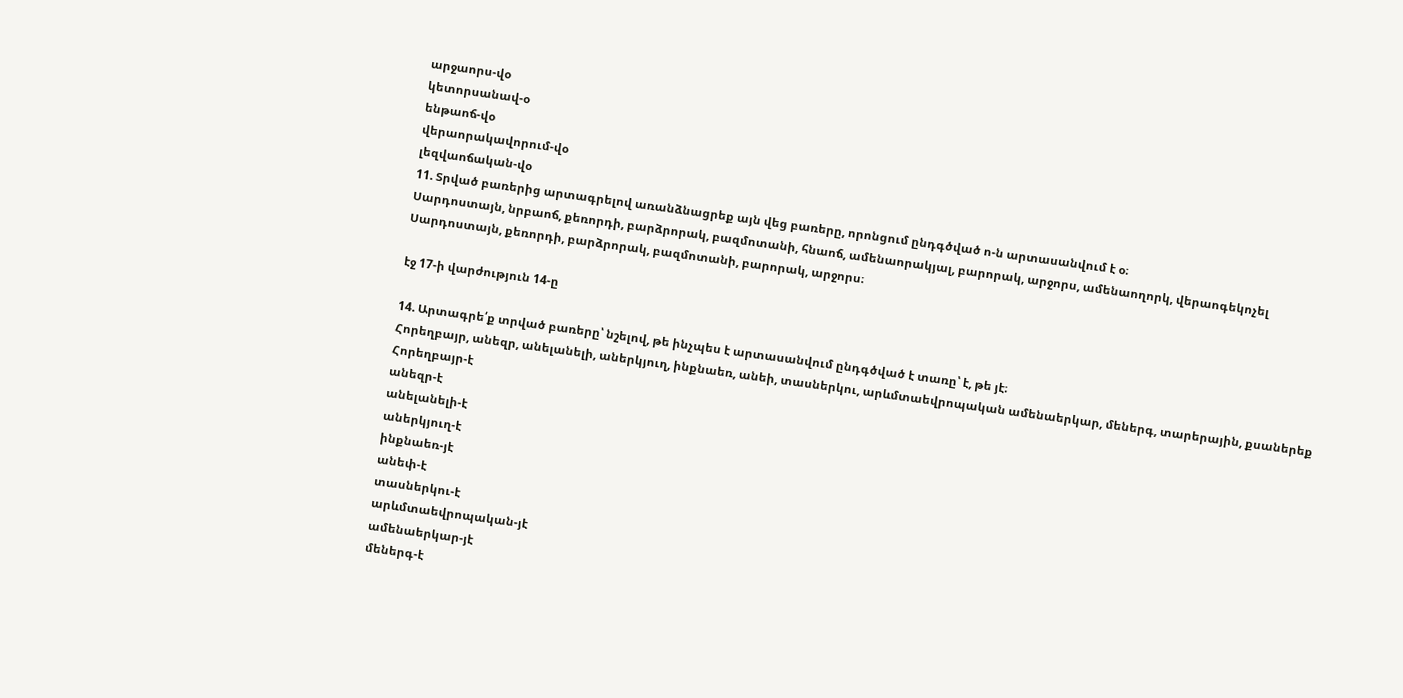արջաորս-վօ
կետորսանավ-օ
ենթաոճ-վօ
վերաորակավորում-վօ
լեզվաոճական-վօ
11. Տրված բառերից արտագրելով առանձնացրեք այն վեց բառերը, որոնցում ընդգծված ո-ն արտասանվում է օ։
Սարդոստայն, նրբաոճ, քեռորդի, բարձրորակ, բազմոտանի, հնաոճ, ամենաորակյալ, բարորակ, արջորս, ամենաողորկ, վերաոգեկոչել
Սարդոստայն, քեռորդի, բարձրորակ, բազմոտանի, բարորակ, արջորս։

էջ 17-ի վարժություն 14-ը

14. Արտագրե՛ք տրված բառերը՝ նշելով, թե ինչպես է արտասանվում ընդգծված է տառը՝ է, թե յէ։
Հորեղբայր, անեզր, անելանելի, աներկյուղ, ինքնաեռ, անեի, տասներկու, արևմտաեվրոպական ամենաերկար, մեներգ, տարերային, քսաներեք
Հորեղբայր-է
անեզր-է
անելանելի-է
աներկյուղ-է
ինքնաեռ-յէ
անեփ-է
տասներկու-է
արևմտաեվրոպական-յէ
ամենաերկար-յէ
մեներգ-է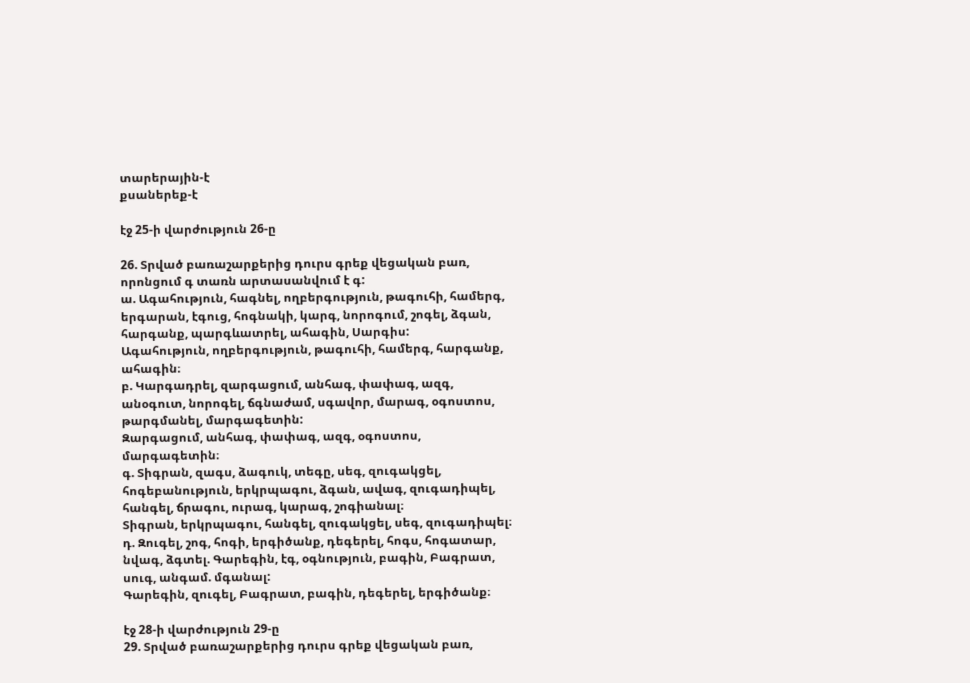տարերային-է
քսաներեք-է

էջ 25-ի վարժություն 26-ը

26. Տրված բառաշարքերից դուրս գրեք վեցական բառ, որոնցում գ տառն արտասանվում է գ:
ա. Ագահություն, հագնել, ողբերգություն, թագուհի, համերգ, երգարան, էգուց, հոգնակի, կարգ, նորոգում, շոգել, ձգան, հարգանք, պարգևատրել, ահագին, Սարգիս:
Ագահություն, ողբերգություն, թագուհի, համերգ, հարգանք, ահագին։
բ. Կարգադրել, զարգացում, անհագ, փափագ, ազգ, անօգուտ, նորոգել, ճգնաժամ, սգավոր, մարագ, օգոստոս, թարգմանել, մարգագետին:
Զարգացում, անհագ, փափագ, ազգ, օգոստոս, մարգագետին։
գ. Տիգրան, զագս, ձագուկ, տեգը, սեգ, զուգակցել, հոգեբանություն, երկրպագու, ձգան, ավագ, զուգադիպել, հանգել, ճրագու, ուրագ, կարագ, շոգիանալ։
Տիգրան, երկրպագու, հանգել, զուգակցել, սեգ, զուգադիպել։
դ. Զուգել, շոգ, հոգի, երգիծանք, դեգերել, հոգս, հոգատար, նվագ, ձգտել. Գարեգին, էգ, օգնություն, բագին, Բագրատ, սուգ, անգամ. մգանալ:
Գարեգին, զուգել, Բագրատ, բագին, դեգերել, երգիծանք։

էջ 28-ի վարժություն 29-ը
29. Տրված բառաշարքերից դուրս գրեք վեցական բառ,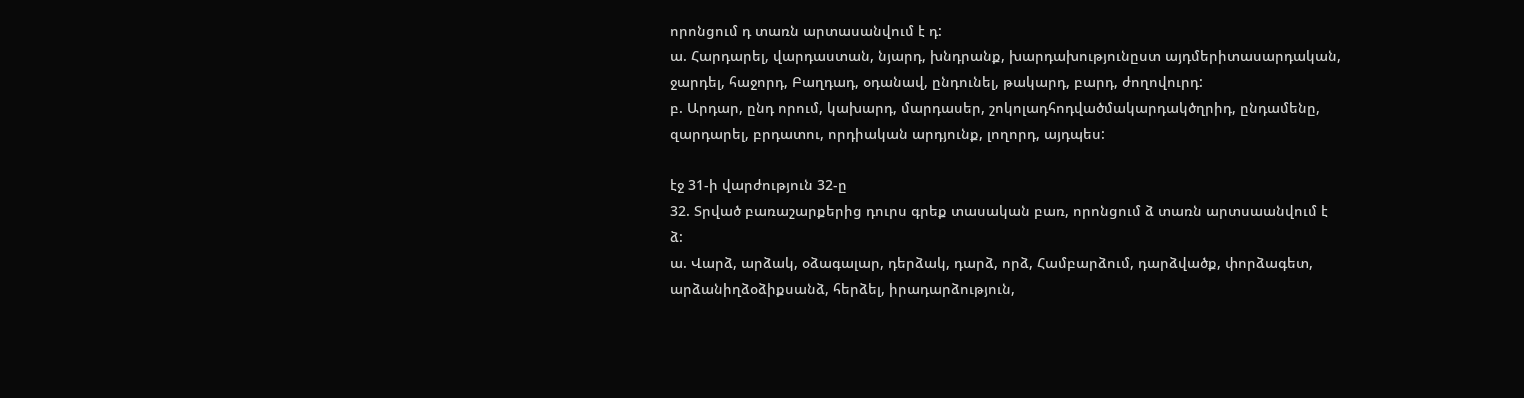որոնցում դ տառն արտասանվում է դ:
ա. Հարդարել, վարդաստան, նյարդ, խնդրանք, խարդախությունըստ այդմերիտասարդական, ջարդել, հաջորդ, Բաղդադ, օդանավ, ընդունել, թակարդ, բարդ, ժողովուրդ:
բ. Արդար, ընդ որում, կախարդ, մարդասեր, շոկոլադհոդվածմակարդակծղրիդ, ընդամենը, զարդարել, բրդատու, որդիական արդյունք, լողորդ, այդպես:

էջ 31-ի վարժություն 32-ը
32. Տրված բառաշարքերից դուրս գրեք տասական բառ, որոնցում ձ տառն արտսաանվում է ձ:
ա. Վարձ, արձակ, օձագալար, դերձակ, դարձ, որձ, Համբարձում, դարձվածք, փորձագետ, արձանիղձօձիքսանձ, հերձել, իրադարձություն,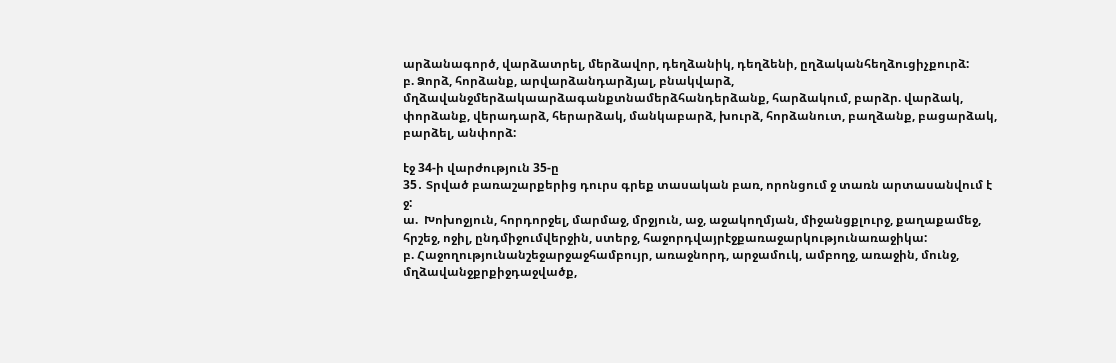արձանագործ, վարձատրել, մերձավոր, դեղձանիկ, դեղձենի, ըղձականհեղձուցիչքուրձ:
բ. Ձորձ, հորձանք, արվարձանդարձյալ, բնակվարձ, մղձավանջմերձակաարձագանքտնամերձհանդերձանք, հարձակում, բարձր. վարձակ, փորձանք, վերադարձ, հերարձակ, մանկաբարձ, խուրձ, հորձանուտ, բաղձանք, բացարձակ, բարձել, անփորձ:

էջ 34-ի վարժություն 35-ը
35․ Տրված բառաշարքերից դուրս գրեք տասական բառ, որոնցում ջ տառն արտասանվում է ջ:
ա.  Խոխոջյուն, հորդորջել, մարմաջ, մրջյուն, աջ, աջակողմյան, միջանցքլուրջ, քաղաքամեջ, հրշեջ, ոջիլ, ընդմիջումվերջին, ստերջ, հաջորդվայրէջքառաջարկությունառաջիկա:
բ. Հաջողությունանշեջարջաջհամբույր, առաջնորդ, արջամուկ, ամբողջ, առաջին, մունջ, մղձավանջքրքիջդաջվածք,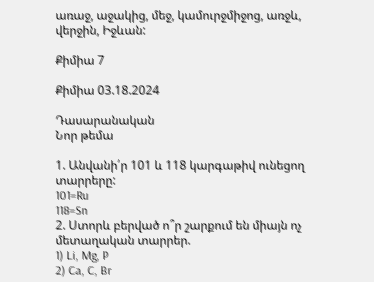առաջ, աջակից, մեջ, կամուրջմիջոց, առջև, վերջին, Իջևան:

Քիմիա 7

Քիմիա 03.18.2024

Դասարանական
Նոր թեմա

1. Անվանի՛ր 101 և 118 կարգաթիվ ունեցող տարրերը:
101=Ru
118=Sn
2. Ստորև բերված ո՞ր շարքում են միայն ոչ մետաղական տարրեր.
1) Li, Mg, P
2) Ca, C, Br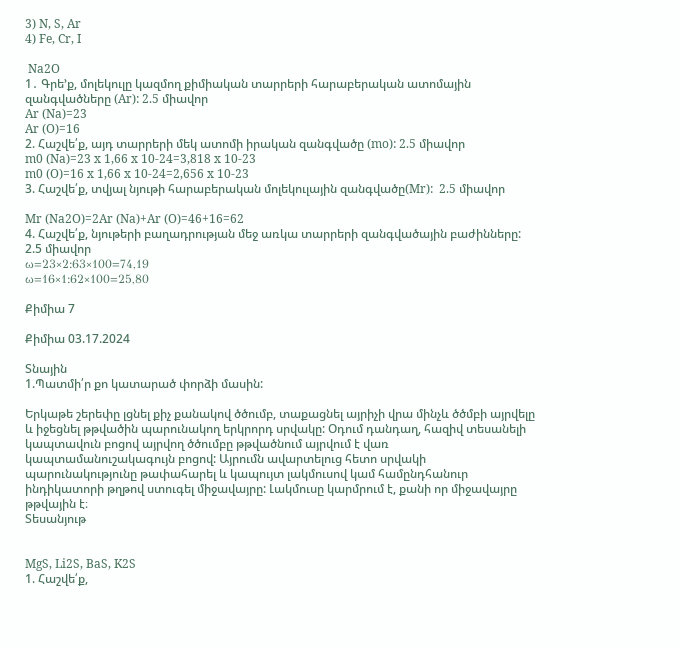3) N, S, Ar
4) Fe, Cr, I

 Na2O
1․ Գրե’ք, մոլեկուլը կազմող քիմիական տարրերի հարաբերական ատոմային զանգվածները (Ar): 2.5 միավոր
Ar (Na)=23
Ar (O)=16
2. Հաշվե՛ք, այդ տարրերի մեկ ատոմի իրական զանգվածը (mo): 2.5 միավոր
m0 (Na)=23 x 1,66 x 10-24=3,818 x 10-23
m0 (O)=16 x 1,66 x 10-24=2,656 x 10-23
3. Հաշվե՛ք, տվյալ նյութի հարաբերական մոլեկուլային զանգվածը(Mr):  2.5 միավոր

Mr (Na2O)=2Ar (Na)+Ar (O)=46+16=62
4. Հաշվե՛ք, նյութերի բաղադրության մեջ առկա տարրերի զանգվածային բաժինները: 2.5 միավոր
ω=23×2:63×100=74,19
ω=16×1:62×100=25,80

Քիմիա 7

Քիմիա 03.17.2024

Տնային
1.Պատմի՛ր քո կատարած փորձի մասին:

Երկաթե շերեփը լցնել քիչ քանակով ծծումբ, տաքացնել այրիչի վրա մինչև ծծմբի այրվելը և իջեցնել թթվածին պարունակող երկրորդ սրվակը: Օդում դանդաղ, հազիվ տեսանելի կապտավուն բոցով այրվող ծծումբը թթվածնում այրվում է վառ կապտամանուշակագույն բոցով: Այրումն ավարտելուց հետո սրվակի պարունակությունը թափահարել և կապույտ լակմուսով կամ համընդհանուր ինդիկատորի թղթով ստուգել միջավայրը: Լակմուսը կարմրում է, քանի որ միջավայրը թթվային է։
Տեսանյութ


MgS, Li2S, BaS, K2S
1. Հաշվե՛ք,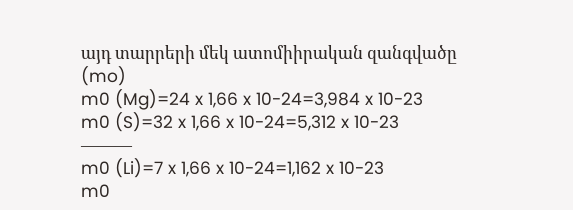այդ տարրերի մեկ ատոմիիրական զանգվածը (mo)
m0 (Mg)=24 x 1,66 x 10-24=3,984 x 10-23
m0 (S)=32 x 1,66 x 10-24=5,312 x 10-23
———
m0 (Li)=7 x 1,66 x 10-24=1,162 x 10-23
m0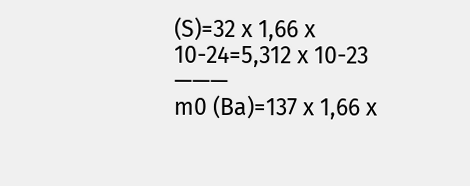(S)=32 x 1,66 x 10-24=5,312 x 10-23
———
m0 (Ba)=137 x 1,66 x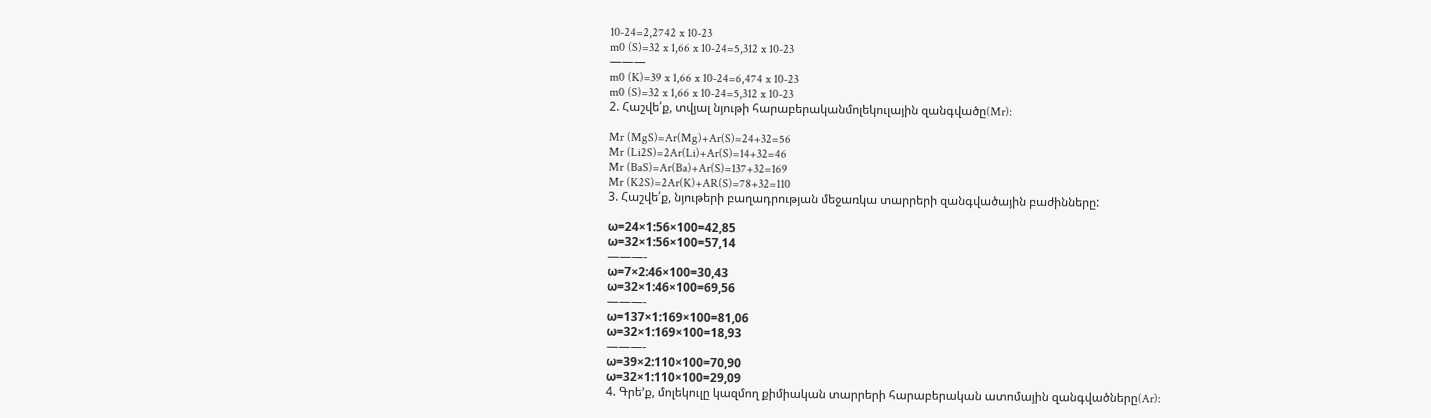10-24=2,2742 x 10-23
m0 (S)=32 x 1,66 x 10-24=5,312 x 10-23
———
m0 (K)=39 x 1,66 x 10-24=6,474 x 10-23
m0 (S)=32 x 1,66 x 10-24=5,312 x 10-23
2. Հաշվե՛ք, տվյալ նյութի հարաբերականմոլեկուլային զանգվածը(Mr):

Mr (MgS)=Ar(Mg)+Ar(S)=24+32=56
Mr (Li2S)=2Ar(Li)+Ar(S)=14+32=46
Mr (BaS)=Ar(Ba)+Ar(S)=137+32=169
Mr (K2S)=2Ar(K)+AR(S)=78+32=110
3. Հաշվե՛ք, նյութերի բաղադրության մեջառկա տարրերի զանգվածային բաժինները:

ω=24×1:56×100=42,85
ω=32×1:56×100=57,14
———-
ω=7×2:46×100=30,43
ω=32×1:46×100=69,56
———-
ω=137×1:169×100=81,06
ω=32×1:169×100=18,93
———-
ω=39×2:110×100=70,90
ω=32×1:110×100=29,09
4. Գրե’ք, մոլեկուլը կազմող քիմիական տարրերի հարաբերական ատոմային զանգվածները(Ar):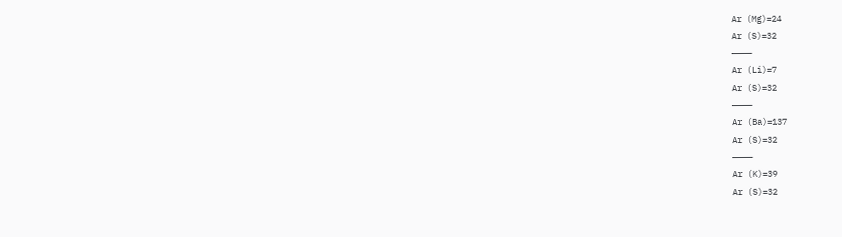Ar (Mg)=24
Ar (S)=32
————
Ar (Li)=7
Ar (S)=32
————
Ar (Ba)=137
Ar (S)=32
————
Ar (K)=39
Ar (S)=32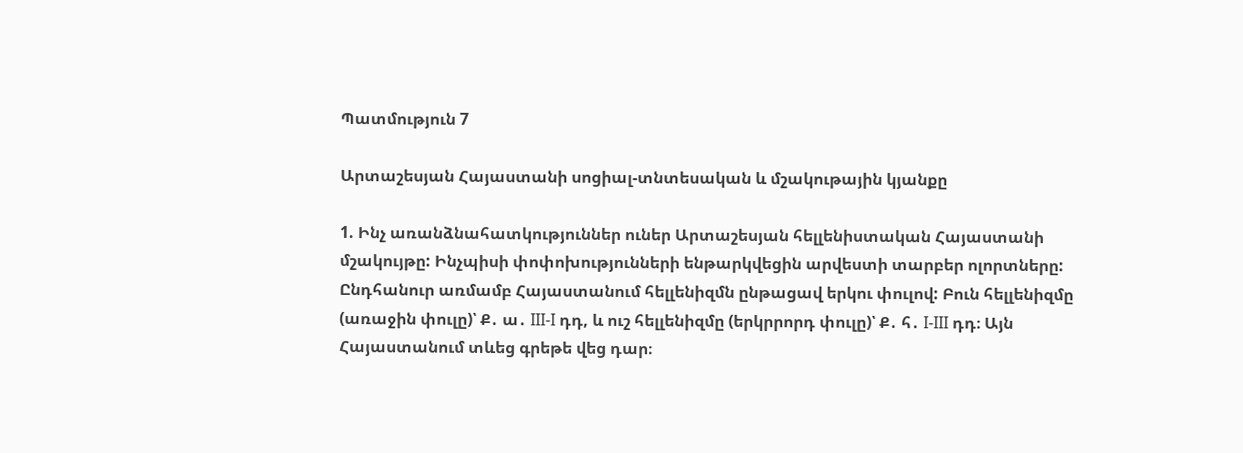Պատմություն 7

Արտաշեսյան Հայաստանի սոցիալ-տնտեսական և մշակութային կյանքը

1. Ինչ առանձնահատկություններ ուներ Արտաշեսյան հելլենիստական Հայաստանի մշակույթը: Ինչպիսի փոփոխությունների ենթարկվեցին արվեստի տարբեր ոլորտները:
Ընդհանուր առմամբ Հայաստանում հելլենիզմն ընթացավ երկու փուլով: Բուն հելլենիզմը (առաջին փուլը)՝ Ք․ ա․ III-I դդ, և ուշ հելլենիզմը (երկրրորդ փուլը)՝ Ք․ հ․ I-III դդ։ Այն Հայաստանում տևեց գրեթե վեց դար։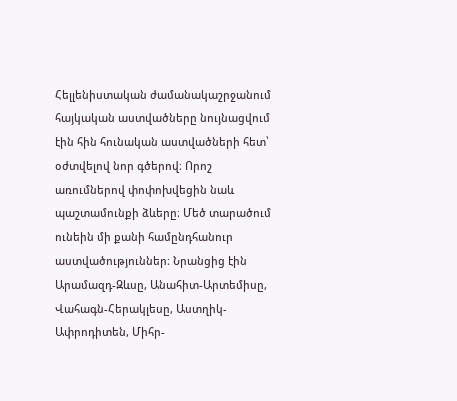Հելլենիստական ժամանակաշրջանում հայկական աստվածները նույնացվում էին հին հունական աստվածների հետ՝ օժտվելով նոր գծերով։ Որոշ առումներով փոփոխվեցին նաև պաշտամունքի ձևերը։ Մեծ տարածում ունեին մի քանի համընդհանուր աստվածություններ։ Նրանցից էին Արամազդ-Զևսը, Անահիտ-Արտեմիսը, Վահագն-Հերակլեսը, Աստղիկ-Ափրոդիտեն, Միհր-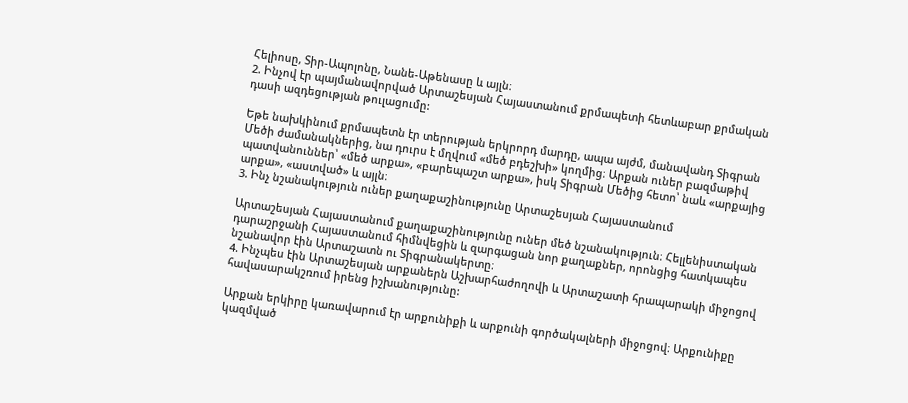Հելիոսը, Տիր-Ապոլոնը, Նանե-Աթենասը և այլն։
2. Ինչով էր պայմանավորված Արտաշեսյան Հայաստանում քրմապետի հետևաբար քրմական դասի ազդեցության թուլացումը:

Եթե նախկինում քրմապետն էր տերության երկրորդ մարդը, ապա այժմ, մանավանդ Տիգրան Մեծի ժամանակներից, նա դուրս է մղվում «մեծ բդեշխի» կողմից։ Արքան ուներ բազմաթիվ պատվանուններ՝ «մեծ արքա», «բարեպաշտ արքա», իսկ Տիգրան Մեծից հետո՝ նաև «արքայից արքա», «աստված» և այլն։
3. Ինչ նշանակություն ուներ քաղաքաշինությունը Արտաշեսյան Հայաստանում

Արտաշեսյան Հայաստանում քաղաքաշինությունը ուներ մեծ նշանակություն։ Հելլենիստական դարաշրջանի Հայաստանում հիմնվեցին և զարգացան նոր քաղաքներ, որոնցից հատկապես նշանավոր էին Արտաշատն ու Տիգրանակերտը։
4. Ինչպես էին Արտաշեսյան արքաներն Աշխարհաժողովի և Արտաշատի հրապարակի միջոցով հավասարակշռում իրենց իշխանությունը:

Արքան երկիրը կառավարում էր արքունիքի և արքունի գործակալների միջոցով։ Արքունիքը կազմված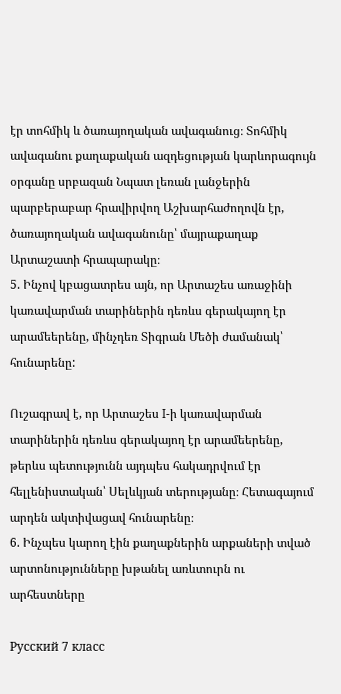էր տոհմիկ և ծառայողական ավագանուց։ Տոհմիկ ավագանու քաղաքական ազդեցության կարևորագույն օրգանը սրբազան Նպատ լեռան լանջերին պարբերաբար հրավիրվող Աշխարհաժողովն էր, ծառայողական ավագանունը՝ մայրաքաղաք Արտաշատի հրապարակը։
5. Ինչով կբացատրես այն, որ Արտաշես առաջինի կառավարման տարիներին դեռևս գերակայող էր արամեերենը, մինչդեռ Տիգրան Մեծի ժամանակ՝ հունարենը:

Ուշագրավ է, որ Արտաշես I-ի կառավարման տարիներին դեռևս գերակայող էր արամեերենը, թերևս պետությունն այդպես հակադրվում էր հելլենիստական՝ Սելևկյան տերությանը։ Հետագայում արդեն ակտիվացավ հունարենը։
6. Ինչպես կարող էին քաղաքներին արքաների տված արտոնությունները խթանել առևտուրն ու արհեստները

Русский 7 класс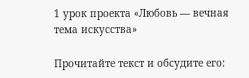1 урок проекта «Любовь — вечная тема искусства»

Прочитайте текст и обсудите его: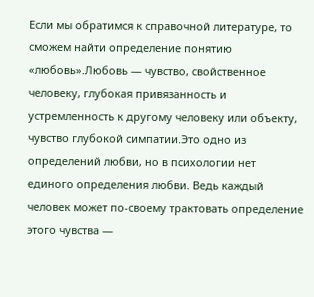Если мы обратимся к справочной литературе, то сможем найти определение понятию «любовь».Любовь — чувство, свойственное человеку, глубокая привязанность и устремленность к другому человеку или объекту, чувство глубокой симпатии.Это одно из определений любви, но в психологии нет единого определения любви. Ведь каждый человек может по-своему трактовать определение этого чувства —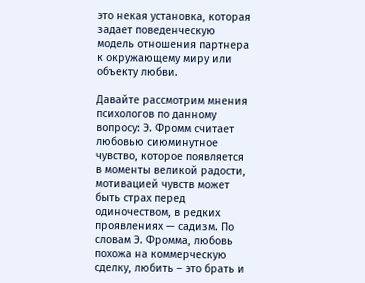это некая установка, которая задает поведенческую модель отношения партнера к окружающему миру или объекту любви.

Давайте рассмотрим мнения психологов по данному вопросу: Э. Фромм считает любовью сиюминутное чувство, которое появляется в моменты великой радости, мотивацией чувств может быть страх перед одиночеством, в редких проявлениях — садизм. По словам Э. Фромма, любовь похожа на коммерческую сделку, любить – это брать и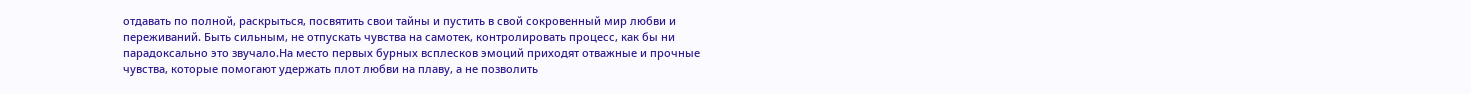отдавать по полной, раскрыться, посвятить свои тайны и пустить в свой сокровенный мир любви и переживаний. Быть сильным, не отпускать чувства на самотек, контролировать процесс, как бы ни парадоксально это звучало.На место первых бурных всплесков эмоций приходят отважные и прочные чувства, которые помогают удержать плот любви на плаву, а не позволить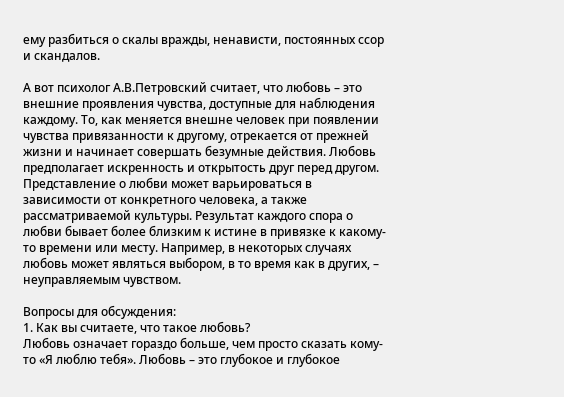ему разбиться о скалы вражды, ненависти, постоянных ссор и скандалов.

А вот психолог А.В.Петровский считает, что любовь – это внешние проявления чувства, доступные для наблюдения каждому. То, как меняется внешне человек при появлении чувства привязанности к другому, отрекается от прежней жизни и начинает совершать безумные действия. Любовь предполагает искренность и открытость друг перед другом. Представление о любви может варьироваться в зависимости от конкретного человека, а также рассматриваемой культуры. Результат каждого спора о любви бывает более близким к истине в привязке к какому-то времени или месту. Например, в некоторых случаях любовь может являться выбором, в то время как в других, – неуправляемым чувством.

Вопросы для обсуждения:
1. Как вы считаете, что такое любовь?
Любовь означает гораздо больше, чем просто сказать кому-то «Я люблю тебя». Любовь – это глубокое и глубокое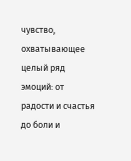чувство, охватывающее целый ряд эмоций: от радости и счастья до боли и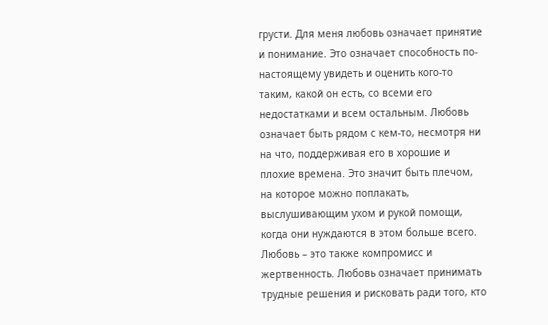грусти. Для меня любовь означает принятие и понимание. Это означает способность по-настоящему увидеть и оценить кого-то таким, какой он есть, со всеми его недостатками и всем остальным. Любовь означает быть рядом с кем-то, несмотря ни на что, поддерживая его в хорошие и плохие времена. Это значит быть плечом, на которое можно поплакать, выслушивающим ухом и рукой помощи, когда они нуждаются в этом больше всего. Любовь – это также компромисс и жертвенность. Любовь означает принимать трудные решения и рисковать ради того, кто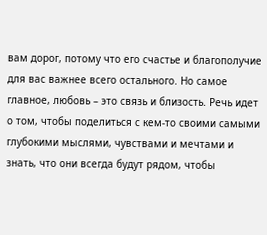вам дорог, потому что его счастье и благополучие для вас важнее всего остального. Но самое главное, любовь – это связь и близость. Речь идет о том, чтобы поделиться с кем-то своими самыми глубокими мыслями, чувствами и мечтами и знать, что они всегда будут рядом, чтобы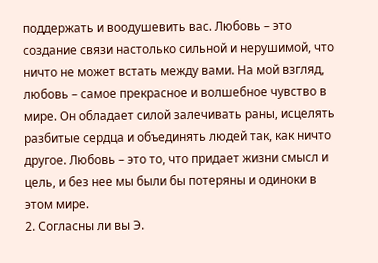поддержать и воодушевить вас. Любовь – это создание связи настолько сильной и нерушимой, что ничто не может встать между вами. На мой взгляд, любовь – самое прекрасное и волшебное чувство в мире. Он обладает силой залечивать раны, исцелять разбитые сердца и объединять людей так, как ничто другое. Любовь – это то, что придает жизни смысл и цель, и без нее мы были бы потеряны и одиноки в этом мире.
2. Согласны ли вы Э.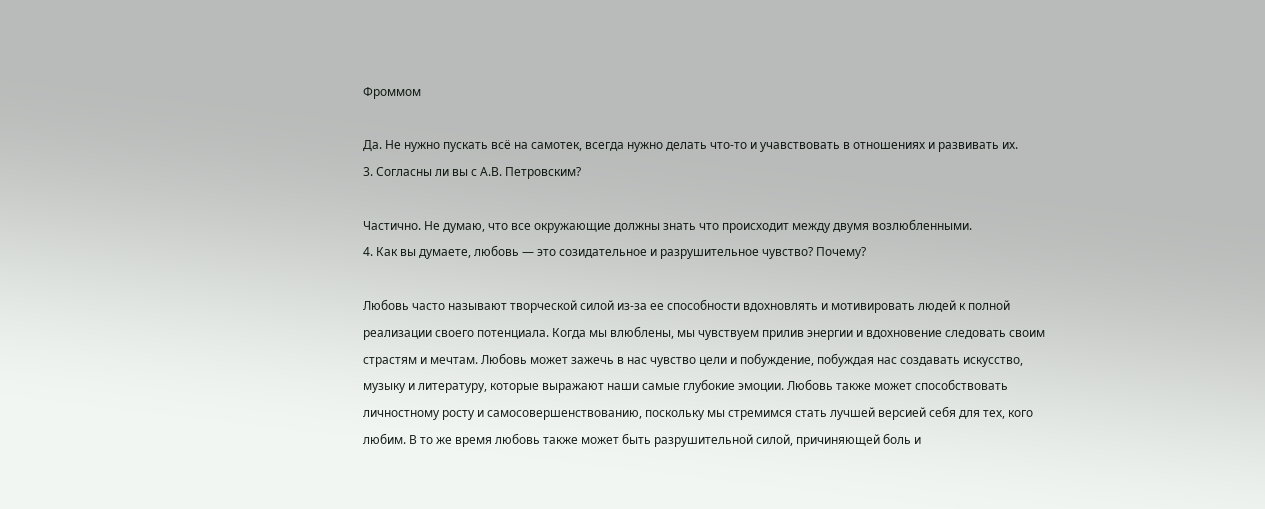Фроммом

Да. Не нужно пускать всё на самотек, всегда нужно делать что-то и учавствовать в отношениях и развивать их.
3. Согласны ли вы с А.В. Петровским?

Частично. Не думаю, что все окружающие должны знать что происходит между двумя возлюбленными.
4. Как вы думаете, любовь — это созидательное и разрушительное чувство? Почему?

Любовь часто называют творческой силой из-за ее способности вдохновлять и мотивировать людей к полной реализации своего потенциала. Когда мы влюблены, мы чувствуем прилив энергии и вдохновение следовать своим страстям и мечтам. Любовь может зажечь в нас чувство цели и побуждение, побуждая нас создавать искусство, музыку и литературу, которые выражают наши самые глубокие эмоции. Любовь также может способствовать личностному росту и самосовершенствованию, поскольку мы стремимся стать лучшей версией себя для тех, кого любим. В то же время любовь также может быть разрушительной силой, причиняющей боль и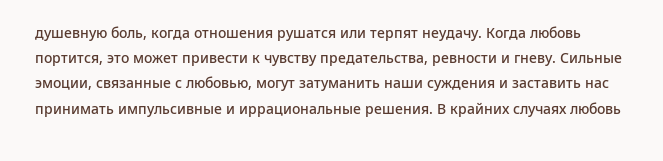душевную боль, когда отношения рушатся или терпят неудачу. Когда любовь портится, это может привести к чувству предательства, ревности и гневу. Сильные эмоции, связанные с любовью, могут затуманить наши суждения и заставить нас принимать импульсивные и иррациональные решения. В крайних случаях любовь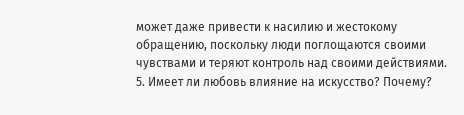может даже привести к насилию и жестокому обращению, поскольку люди поглощаются своими чувствами и теряют контроль над своими действиями.
5. Имеет ли любовь влияние на искусство? Почему?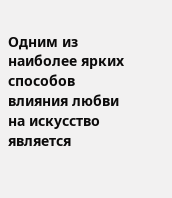Одним из наиболее ярких способов влияния любви на искусство является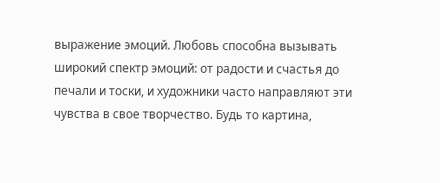выражение эмоций. Любовь способна вызывать широкий спектр эмоций: от радости и счастья до печали и тоски, и художники часто направляют эти чувства в свое творчество. Будь то картина,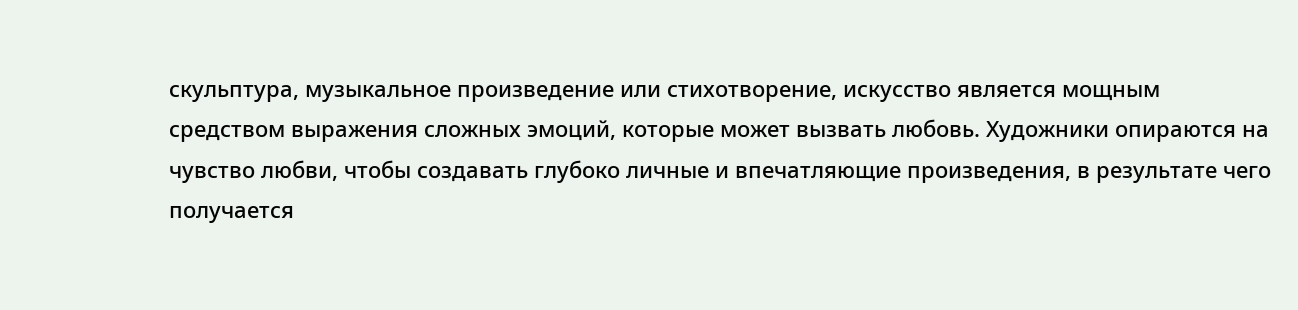скульптура, музыкальное произведение или стихотворение, искусство является мощным средством выражения сложных эмоций, которые может вызвать любовь. Художники опираются на чувство любви, чтобы создавать глубоко личные и впечатляющие произведения, в результате чего получается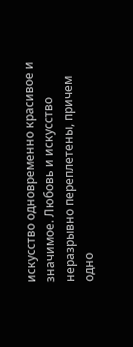искусство одновременно красивое и значимое. Любовь и искусство неразрывно переплетены, причем одно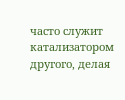часто служит катализатором другого, делая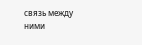связь между ними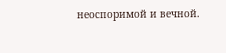неоспоримой и вечной.